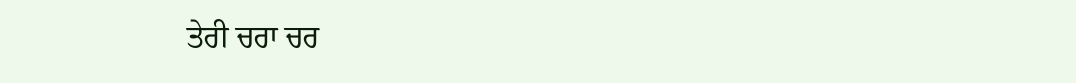ਤੇਰੀ ਚਰਾ ਚਰ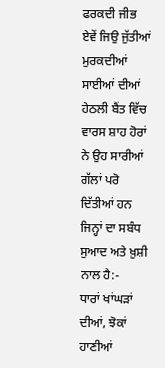ਫਰਕਦੀ ਜੀਭ ਏਵੇਂ ਜਿਉ ਜੁੱਤੀਆਂ ਮੁਰਕਦੀਆਂ ਸਾਈਆਂ ਦੀਆਂ
ਹੇਠਲੀ ਬੈਂਤ ਵਿੱਚ ਵਾਰਸ ਸ਼ਾਹ ਹੋਰਾਂ ਨੇ ਉਹ ਸਾਰੀਆਂ ਗੱਲਾਂ ਪਰੋ ਦਿੱਤੀਆਂ ਹਨ ਜਿਨ੍ਹਾਂ ਦਾ ਸਬੰਧ ਸੁਆਦ ਅਤੇ ਖ਼ੁਸ਼ੀ ਨਾਲ ਹੈ:-
ਧਾਰਾਂ ਖਾਂਘੜਾਂ ਦੀਆਂ, ਝੋਕਾਂ ਹਾਣੀਆਂ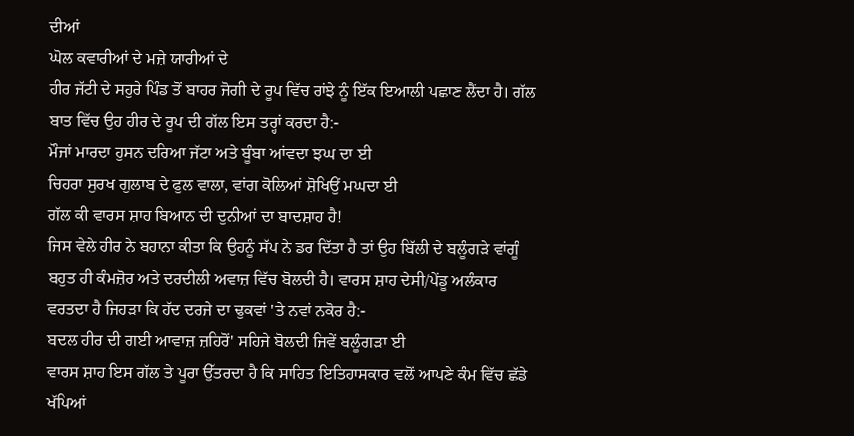ਦੀਆਂ
ਘੋਲ ਕਵਾਰੀਆਂ ਦੇ ਮਜ਼ੇ ਯਾਰੀਆਂ ਦੇ
ਹੀਰ ਜੱਟੀ ਦੇ ਸਹੁਰੇ ਪਿੰਡ ਤੋਂ ਬਾਹਰ ਜੋਗੀ ਦੇ ਰੂਪ ਵਿੱਚ ਰਾਂਝੇ ਨੂੰ ਇੱਕ ਇਆਲੀ ਪਛਾਣ ਲੈਂਦਾ ਹੈ। ਗੱਲ ਬਾਤ ਵਿੱਚ ਉਹ ਹੀਰ ਦੇ ਰੂਪ ਦੀ ਗੱਲ ਇਸ ਤਰ੍ਹਾਂ ਕਰਦਾ ਹੈ:-
ਮੌਜਾਂ ਮਾਰਦਾ ਹੁਸਨ ਦਰਿਆ ਜੱਟਾ ਅਤੇ ਬੂੰਬਾ ਆਂਵਦਾ ਝਘ ਦਾ ਈ
ਚਿਹਰਾ ਸੁਰਖ ਗੁਲਾਬ ਦੇ ਫੁਲ ਵਾਲਾ, ਵਾਂਗ ਕੋਲਿਆਂ ਸ਼ੋਖਿਉਂ ਮਘਦਾ ਈ
ਗੱਲ ਕੀ ਵਾਰਸ ਸ਼ਾਹ ਬਿਆਨ ਦੀ ਦੁਨੀਆਂ ਦਾ ਬਾਦਸ਼ਾਹ ਹੈ!
ਜਿਸ ਵੇਲੇ ਹੀਰ ਨੇ ਬਹਾਨਾ ਕੀਤਾ ਕਿ ਉਹਨੂੰ ਸੱਪ ਨੇ ਡਰ ਦਿੱਤਾ ਹੈ ਤਾਂ ਉਹ ਬਿੱਲੀ ਦੇ ਬਲੂੰਗੜੇ ਵਾਂਗੂੰ ਬਹੁਤ ਹੀ ਕੰਮਜ਼ੋਰ ਅਤੇ ਦਰਦੀਲੀ ਅਵਾਜ਼ ਵਿੱਚ ਬੋਲਦੀ ਹੈ। ਵਾਰਸ ਸ਼ਾਹ ਦੇਸੀ/ਪੇਂਡੂ ਅਲੰਕਾਰ ਵਰਤਦਾ ਹੈ ਜਿਹੜਾ ਕਿ ਹੱਦ ਦਰਜੇ ਦਾ ਢੁਕਵਾਂ 'ਤੇ ਨਵਾਂ ਨਕੋਰ ਹੈ:-
ਬਦਲ ਹੀਰ ਦੀ ਗਈ ਆਵਾਜ਼ ਜ਼ਹਿਰੋਂ' ਸਹਿਜੇ ਬੋਲਦੀ ਜਿਵੇਂ ਬਲੂੰਗੜਾ ਈ
ਵਾਰਸ ਸ਼ਾਹ ਇਸ ਗੱਲ ਤੇ ਪੂਰਾ ਉੱਤਰਦਾ ਹੈ ਕਿ ਸਾਹਿਤ ਇਤਿਹਾਸਕਾਰ ਵਲੋਂ ਆਪਣੇ ਕੰਮ ਵਿੱਚ ਛੱਡੇ ਖੱਪਿਆਂ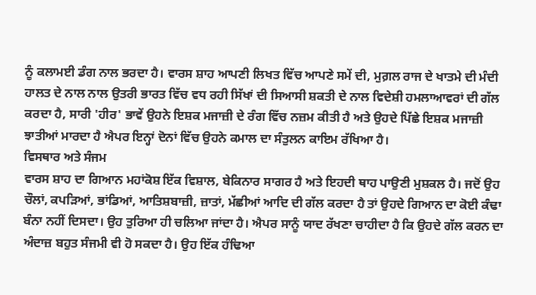ਨੂੰ ਕਲਾਮਈ ਡੰਗ ਨਾਲ ਭਰਦਾ ਹੈ। ਵਾਰਸ ਸ਼ਾਹ ਆਪਣੀ ਲਿਖਤ ਵਿੱਚ ਆਪਣੇ ਸਮੇਂ ਦੀ, ਮੁਗ਼ਲ ਰਾਜ ਦੇ ਖਾਤਮੇ ਦੀ ਮੰਦੀ ਹਾਲਤ ਦੇ ਨਾਲ ਨਾਲ ਉਤਰੀ ਭਾਰਤ ਵਿੱਚ ਵਧ ਰਹੀ ਸਿੱਖਾਂ ਦੀ ਸਿਆਸੀ ਸ਼ਕਤੀ ਦੇ ਨਾਲ ਵਿਦੇਸ਼ੀ ਹਮਲਾਆਵਰਾਂ ਦੀ ਗੱਲ ਕਰਦਾ ਹੈ, ਸਾਰੀ 'ਹੀਰ' ਭਾਵੇਂ ਉਹਨੇ ਇਸ਼ਕ ਮਜਾਜ਼ੀ ਦੇ ਰੰਗ ਵਿੱਚ ਨਜ਼ਮ ਕੀਤੀ ਹੈ ਅਤੇ ਉਹਦੇ ਪਿੱਛੇ ਇਸ਼ਕ ਮਜਾਜ਼ੀ ਝਾਤੀਆਂ ਮਾਰਦਾ ਹੈ ਐਪਰ ਇਨ੍ਹਾਂ ਦੋਨਾਂ ਵਿੱਚ ਉਹਨੇ ਕਮਾਲ ਦਾ ਸੰਤੁਲਨ ਕਾਇਮ ਰੱਖਿਆ ਹੈ।
ਵਿਸਥਾਰ ਅਤੇ ਸੰਜਮ
ਵਾਰਸ ਸ਼ਾਹ ਦਾ ਗਿਆਨ ਮਹਾਂਕੋਸ਼ ਇੱਕ ਵਿਸ਼ਾਲ, ਬੇਕਿਨਾਰ ਸਾਗਰ ਹੈ ਅਤੇ ਇਹਦੀ ਥਾਹ ਪਾਉਣੀ ਮੁਸ਼ਕਲ ਹੈ। ਜਦੋਂ ਉਹ ਚੌਲਾਂ, ਕਪੜਿਆਂ, ਭਾਂਡਿਆਂ, ਆਤਿਸ਼ਬਾਜ਼ੀ, ਜ਼ਾਤਾਂ, ਮੱਛੀਆਂ ਆਦਿ ਦੀ ਗੱਲ ਕਰਦਾ ਹੈ ਤਾਂ ਉਹਦੇ ਗਿਆਨ ਦਾ ਕੋਈ ਕੰਢਾ ਬੰਨਾ ਨਹੀਂ ਦਿਸਦਾ। ਉਹ ਤੁਰਿਆ ਹੀ ਚਲਿਆ ਜਾਂਦਾ ਹੈ। ਐਪਰ ਸਾਨੂੰ ਯਾਦ ਰੱਖਣਾ ਚਾਹੀਦਾ ਹੈ ਕਿ ਉਹਦੇ ਗੱਲ ਕਰਨ ਦਾ ਅੰਦਾਜ਼ ਬਹੁਤ ਸੰਜਮੀ ਵੀ ਹੋ ਸਕਦਾ ਹੈ। ਉਹ ਇੱਕ ਹੰਢਿਆ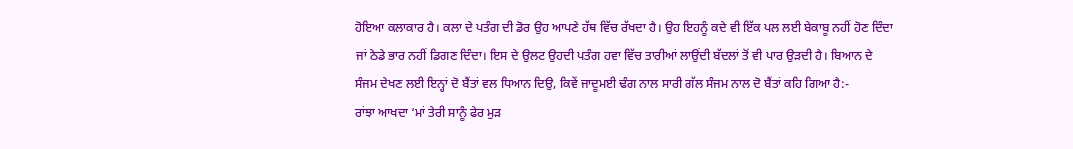ਹੋਇਆ ਕਲਾਕਾਰ ਹੈ। ਕਲਾ ਦੇ ਪਤੰਗ ਦੀ ਡੋਰ ਉਹ ਆਪਣੇ ਹੱਥ ਵਿੱਚ ਰੱਖਦਾ ਹੈ। ਉਹ ਇਹਨੂੰ ਕਦੇ ਵੀ ਇੱਕ ਪਲ ਲਈ ਬੇਕਾਬੂ ਨਹੀਂ ਹੋਣ ਦਿੰਦਾ ਜਾਂ ਠੇਡੇ ਭਾਰ ਨਹੀਂ ਡਿਗਣ ਦਿੰਦਾ। ਇਸ ਦੇ ਉਲਟ ਉਹਦੀ ਪਤੰਗ ਹਵਾ ਵਿੱਚ ਤਾਰੀਆਂ ਲਾਉਂਦੀ ਬੱਦਲਾਂ ਤੋਂ ਵੀ ਪਾਰ ਉੜਦੀ ਹੈ। ਬਿਆਨ ਦੇ ਸੰਜਮ ਦੇਖਣ ਲਈ ਇਨ੍ਹਾਂ ਦੋ ਬੈਂਤਾਂ ਵਲ ਧਿਆਨ ਦਿਉ, ਕਿਵੇਂ ਜਾਦੂਮਈ ਢੰਗ ਨਾਲ ਸਾਰੀ ਗੱਲ ਸੰਜਮ ਨਾਲ ਦੋ ਬੈਂਤਾਂ ਕਹਿ ਗਿਆ ਹੈ:-
ਰਾਂਝਾ ਆਖਦਾ ‘ਮਾਂ ਤੇਰੀ ਸਾਨੂੰ ਫੇਰ ਮੁੜ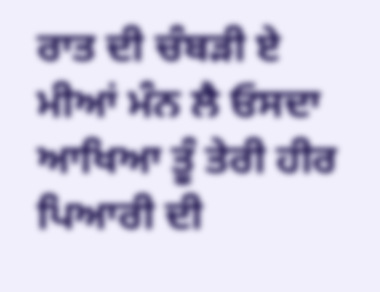ਰਾਤ ਦੀ ਚੰਬੜੀ ਏ
ਮੀਆਂ ਮੰਨ ਲੈ ਓਸਦਾ ਆਖਿਆ ਤੂੰ ਤੇਰੀ ਹੀਰ ਪਿਆਰੀ ਦੀ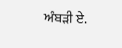ਅੰਬੜੀ ਏ.